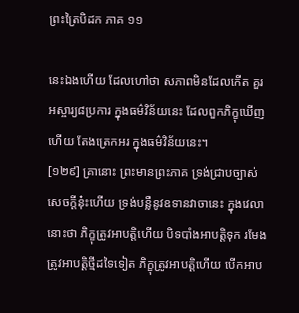ព្រះត្រៃបិដក ភាគ ១១

នេះឯងហើយ ដែលហៅថា សភាពមិនដែលកើត គួរអស្ចារ្យ៨ប្រការ ក្នុងធម៌វិន័យនេះ ដែលពួកភិក្ខុឃើញហើយ តែងត្រេកអរ ក្នុងធម៌វិន័យនេះ។
[១២៩] គ្រានោះ ព្រះមានព្រះភាគ ទ្រង់ជ្រាបច្បាស់សេចក្តីនុ៎ះហើយ ទ្រង់បន្លឺនូវឧទានវាចានេះ ក្នុងវេលានោះថា ភិក្ខុត្រូវអាបត្តិហើយ បិទបាំងអាបត្តិទុក រមែងត្រូវអាបត្តិថ្មីដទៃទៀត ភិក្ខុត្រូវអាបត្តិហើយ បើកអាប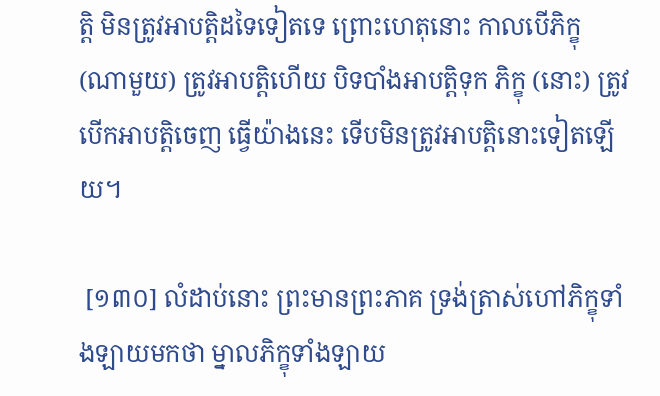ត្តិ មិនត្រូវអាបត្តិដទៃទៀតទេ ព្រោះហេតុនោះ កាលបើភិក្ខុ (ណាមួយ) ត្រូវអាបត្តិហើយ បិទបាំងអាបត្តិទុក ភិក្ខុ (នោះ) ត្រូវបើកអាបត្តិចេញ ធ្វើយ៉ាងនេះ ទើបមិនត្រូវអាបត្តិនោះទៀតឡើយ។

 [១៣០] លំដាប់នោះ ព្រះមានព្រះភាគ ទ្រង់ត្រាស់ហៅភិក្ខុទាំងឡាយមកថា ម្នាលភិក្ខុទាំងឡាយ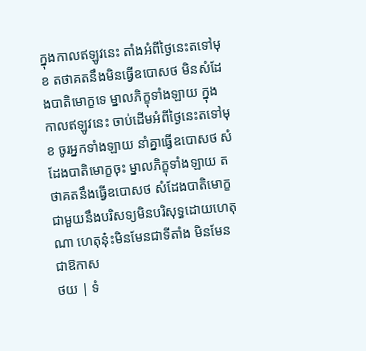ក្នុងកាលឥឡូវនេះ តាំងអំពីថ្ងៃនេះតទៅមុខ តថាគតនឹងមិនធ្វើឧបោសថ មិនសំដែងបាតិមោក្ខទេ ម្នាលភិក្ខុទាំងឡាយ ក្នុងកាលឥឡូវនេះ ចាប់ដើមអំពីថ្ងៃនេះតទៅមុខ ចូរអ្នកទាំងឡាយ នាំគ្នាធ្វើឧបោសថ សំដែងបាតិមោក្ខចុះ ម្នាលភិក្ខុទាំងឡាយ តថាគតនឹងធ្វើឧបោសថ សំដែងបាតិមោក្ខជាមួយនឹងបរិសទ្យមិនបរិសុទ្ធដោយហេតុណា ហេតុនុ៎ះមិនមែនជាទីតាំង មិនមែនជាឱកាស
ថយ | ទំ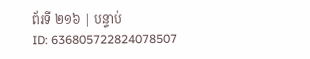ព័រទី ២១៦ | បន្ទាប់
ID: 636805722824078507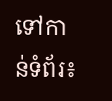ទៅកាន់ទំព័រ៖